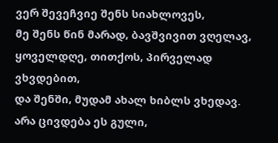ვერ შევეჩვიე შენს სიახლოვეს,
მე შენს წინ მარად, ბავშვივით ვღელავ,
ყოველდღე, თითქოს, პირველად ვხვდებით,
და შენში, მუდამ ახალ ხიბლს ვხედავ.
არა ცივდება ეს გული,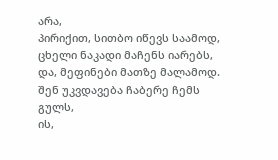არა,
პირიქით, სითბო იწევს საამოდ,
ცხელი ნაკადი მაჩენს იარებს,
და, მეფინები მათზე მალამოდ.
შენ უკვდავება ჩაბერე ჩემს გულს,
ის,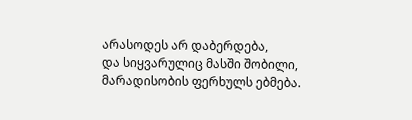არასოდეს არ დაბერდება,
და სიყვარულიც მასში შობილი,
მარადისობის ფერხულს ებმება.